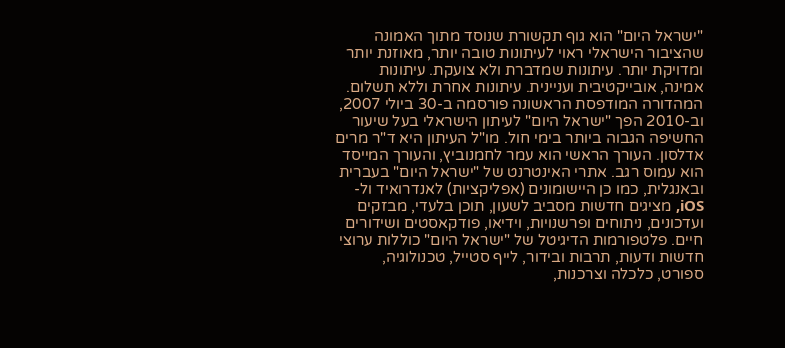"ישראל היום" הוא גוף תקשורת שנוסד מתוך האמונה שהציבור הישראלי ראוי לעיתונות טובה יותר, מאוזנת יותר ומדויקת יותר. עיתונות שמדברת ולא צועקת. עיתונות אמינה, אובייקטיבית ועניינית. עיתונות אחרת וללא תשלום. המהדורה המודפסת הראשונה פורסמה ב-30 ביולי 2007, וב-2010 הפך "ישראל היום" לעיתון הישראלי בעל שיעור החשיפה הגבוה ביותר בימי חול. מו"ל העיתון היא ד"ר מרים אדלסון. העורך הראשי הוא עמר לחמנוביץ, והעורך המייסד הוא עמוס רגב. אתרי האינטרנט של "ישראל היום" בעברית ובאנגלית, כמו כן היישומונים (אפליקציות) לאנדרואיד ול-iOS, מציגים חדשות מסביב לשעון, תוכן בלעדי, מבזקים ועדכונים, ניתוחים ופרשנויות, וידיאו, פודקאסטים ושידורים חיים. פלטפורמות הדיגיטל של "ישראל היום" כוללות ערוצי חדשות ודעות, תרבות ובידור, לייף סטייל, טכנולוגיה, ספורט, כלכלה וצרכנות,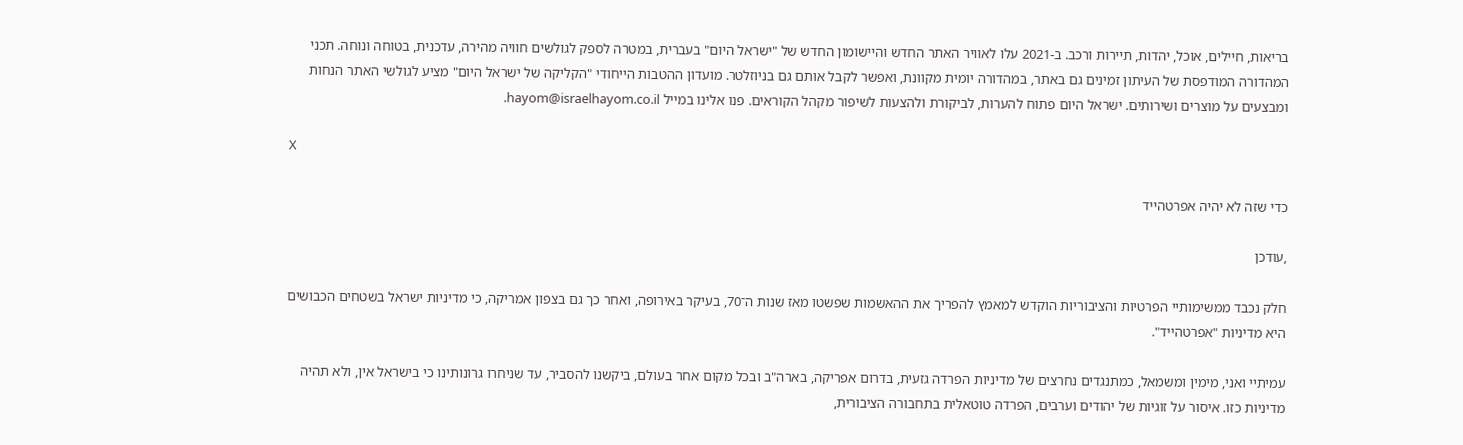בריאות, חיילים, אוכל, יהדות, תיירות ורכב. ב-2021 עלו לאוויר האתר החדש והיישומון החדש של "ישראל היום" בעברית, במטרה לספק לגולשים חוויה מהירה, עדכנית, בטוחה ונוחה. תכני המהדורה המודפסת של העיתון זמינים גם באתר, במהדורה יומית מקוונת, ואפשר לקבל אותם גם בניוזלטר. מועדון ההטבות הייחודי "הקליקה של ישראל היום" מציע לגולשי האתר הנחות ומבצעים על מוצרים ושירותים. ישראל היום פתוח להערות, לביקורת ולהצעות לשיפור מקהל הקוראים. פנו אלינו במייל hayom@israelhayom.co.il.

X

כדי שזה לא יהיה אפרטהייד

,עודכן

חלק נכבד ממשימותיי הפרטיות והציבוריות הוקדש למאמץ להפריך את ההאשמות שפשטו מאז שנות ה־70, בעיקר באירופה, ואחר כך גם בצפון אמריקה, כי מדיניות ישראל בשטחים הכבושים היא מדיניות "אפרטהייד".

עמיתיי ואני, מימין ומשמאל, כמתנגדים נחרצים של מדיניות הפרדה גזעית, בדרום אפריקה, בארה"ב ובכל מקום אחר בעולם, ביקשנו להסביר, עד שניחרו גרונותינו כי בישראל אין, ולא תהיה מדיניות כזו. איסור על זוגיות של יהודים וערבים, הפרדה טוטאלית בתחבורה הציבורית,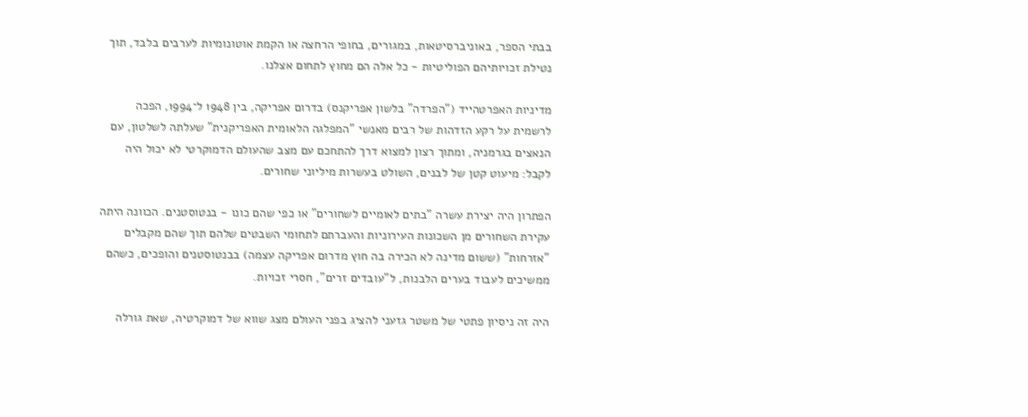בבתי הספר, באוניברסיטאות, במגורים, בחופי הרחצה או הקמת אוטונומיות לערבים בלבד, תוך נטילת זכויותיהם הפוליטיות - כל אלה הם מחוץ לתחום אצלנו.

מדיניות האפרטהייד ("הפרדה" בלשון אפריקנס) בדרום אפריקה, בין 1948 ל־1994, הפכה לרשמית על רקע הזדהות של רבים מאנשי "המפלגה הלאומית האפריקנית" שעלתה לשלטון, עם הנאצים בגרמניה, ומתוך רצון למצוא דרך להתחכם עם מצב שהעולם הדמוקרטי לא יכול היה לקבל: מיעוט קטן של לבנים, השולט בעשרות מיליוני שחורים.

הפתרון היה יצירת עשרה "בתים לאומיים לשחורים" או כפי שהם כונו - בנטוסטנים. הכוונה היתה עקירת השחורים מן השכונות העירוניות והעברתם לתחומי השבטים שלהם תוך שהם מקבלים "אזרחות" (ששום מדינה לא הכירה בה חוץ מדרום אפריקה עצמה) בבנטוסטנים והופכים, כשהם ממשיכים לעבוד בערים הלבנות, ל"עובדים זרים", חסרי זכויות.

היה זה ניסיון פתטי של משטר גזעני להציג בפני העולם מצג שווא של דמוקרטיה, שאת גורלה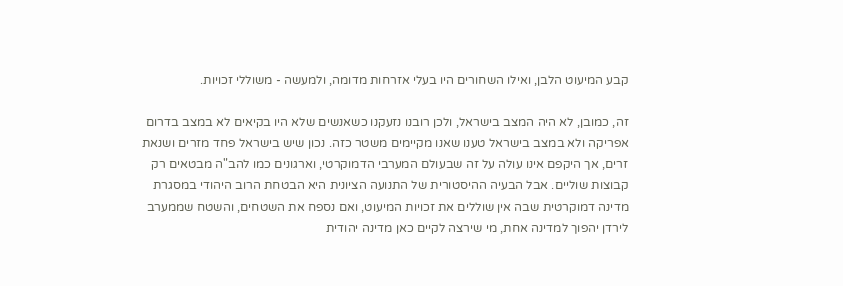קבע המיעוט הלבן, ואילו השחורים היו בעלי אזרחות מדומה, ולמעשה - משוללי זכויות.

זה, כמובן, לא היה המצב בישראל, ולכן רובנו נזעקנו כשאנשים שלא היו בקיאים לא במצב בדרום אפריקה ולא במצב בישראל טענו שאנו מקיימים משטר כזה. נכון שיש בישראל פחד מזרים ושנאת זרים, אך היקפם אינו עולה על זה שבעולם המערבי הדמוקרטי, וארגונים כמו להב"ה מבטאים רק קבוצות שוליים. אבל הבעיה ההיסטורית של התנועה הציונית היא הבטחת הרוב היהודי במסגרת מדינה דמוקרטית שבה אין שוללים את זכויות המיעוט, ואם נספח את השטחים, והשטח שממערב לירדן יהפוך למדינה אחת, מי שירצה לקיים כאן מדינה יהודית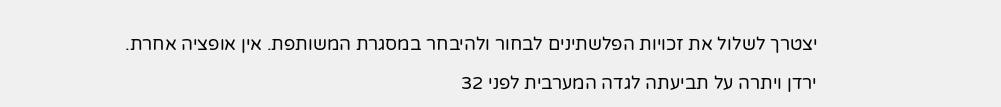יצטרך לשלול את זכויות הפלשתינים לבחור ולהיבחר במסגרת המשותפת. אין אופציה אחרת.

ירדן ויתרה על תביעתה לגדה המערבית לפני 32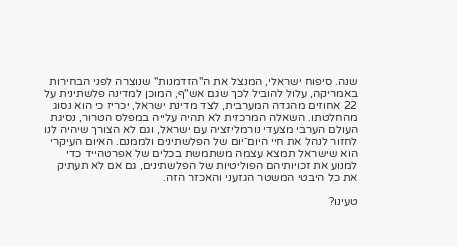שנה. סיפוח ישראלי, המנצל את ה"הזדמנות" שנוצרה לפני הבחירות באמריקה, עלול להוביל לכך שגם אש"ף, המוכן למדינה פלשתינית על 22 אחוזים מהגדה המערבית, לצד מדינת ישראל, יכריז כי הוא נסוג מהחלטתו. השאלה המרכזית לא תהיה עלייה במפלס הטרור, נסיגת העולם הערבי מצעדי נורמליזציה עם ישראל, וגם לא הצורך שיהיה לנו לחזור לנהל את חיי היום־יום של הפלשתינים ולממנם. האיום העיקרי הוא שישראל תמצא עצמה משתמשת בכלים של אפרטהייד כדי למנוע את זכויותיהם הפוליטיות של הפלשתינים, גם אם לא תעתיק את כל היבטי המשטר הגזעני והאכזר הזה.

טעינו?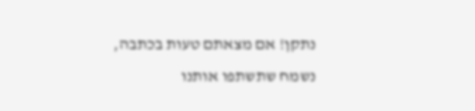נתקן! אם מצאתם טעות בכתבה, נשמח שתשתפו אותנו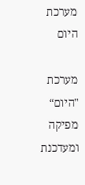מערכת היום

מערכת "היום“ מפיקה ומעדכנת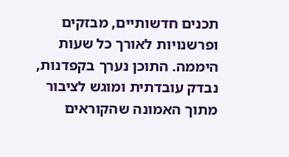תכנים חדשותיים, מבזקים ופרשנויות לאורך כל שעות היממה. התוכן נערך בקפדנות, נבדק עובדתית ומוגש לציבור מתוך האמונה שהקוראים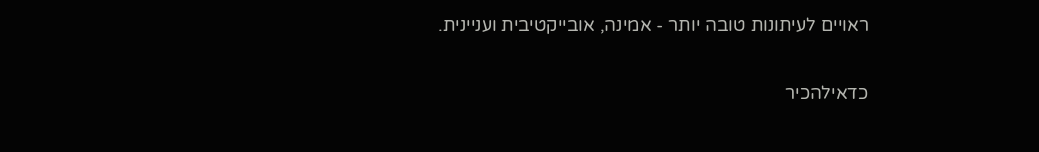ראויים לעיתונות טובה יותר - אמינה, אובייקטיבית ועניינית.

כדאילהכיר